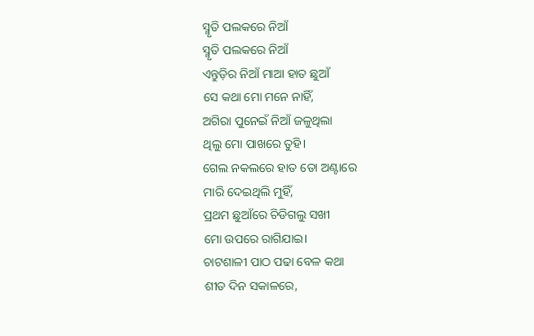ସ୍ମୃତି ପଲକରେ ନିଆଁ
ସ୍ମୃତି ପଲକରେ ନିଆଁ
ଏନ୍ତୁଡ଼ିର ନିଆଁ ମାଆ ହାତ ଛୁଆଁ
ସେ କଥା ମୋ ମନେ ନାହିଁ,
ଅଗିରା ପୁନେଇଁ ନିଆଁ ଜଳୁଥିଲା
ଥିଲୁ ମୋ ପାଖରେ ତୁହି।
ଗେଲ ନକଲରେ ହାତ ତୋ ଅଣ୍ଟାରେ
ମାରି ଦେଇଥିଲି ମୁହିଁ,
ପ୍ରଥମ ଛୁଆଁରେ ଚିଡିଗଲୁ ସଖୀ
ମୋ ଉପରେ ରାଗିଯାଇ।
ଚାଟଶାଳୀ ପାଠ ପଢା ବେଳ କଥା
ଶୀତ ଦିନ ସକାଳରେ,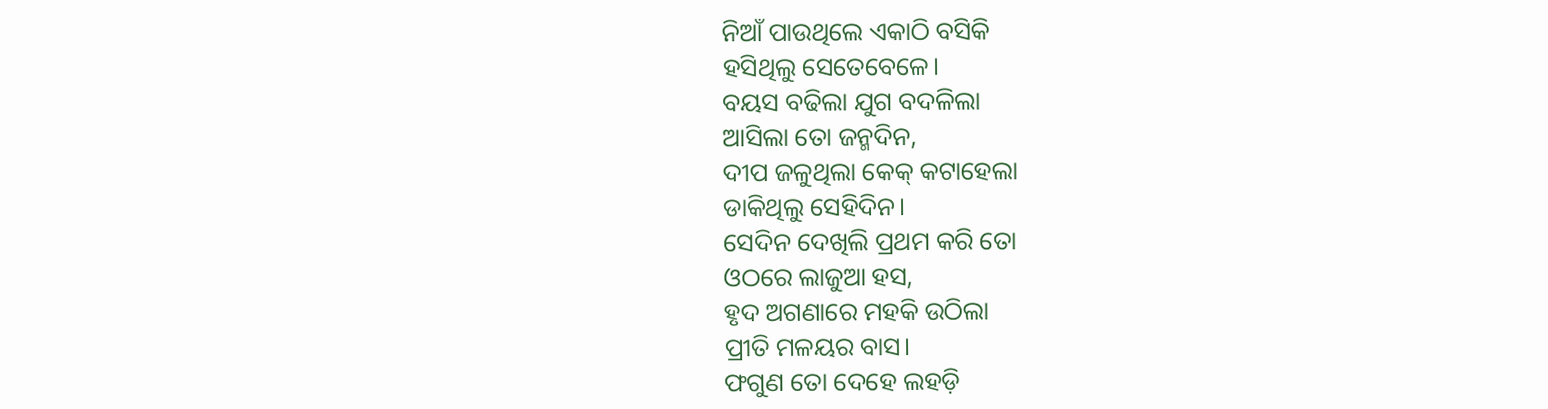ନିଆଁ ପାଉଥିଲେ ଏକାଠି ବସିକି
ହସିଥିଲୁ ସେତେବେଳେ।
ବୟସ ବଢିଲା ଯୁଗ ବଦଳିଲା
ଆସିଲା ତୋ ଜନ୍ମଦିନ,
ଦୀପ ଜଳୁଥିଲା କେକ୍ କଟାହେଲା
ଡାକିଥିଲୁ ସେହିଦିନ।
ସେଦିନ ଦେଖିଲି ପ୍ରଥମ କରି ତୋ
ଓଠରେ ଲାଜୁଆ ହସ,
ହୃଦ ଅଗଣାରେ ମହକି ଉଠିଲା
ପ୍ରୀତି ମଳୟର ବାସ।
ଫଗୁଣ ତୋ ଦେହେ ଲହଡ଼ି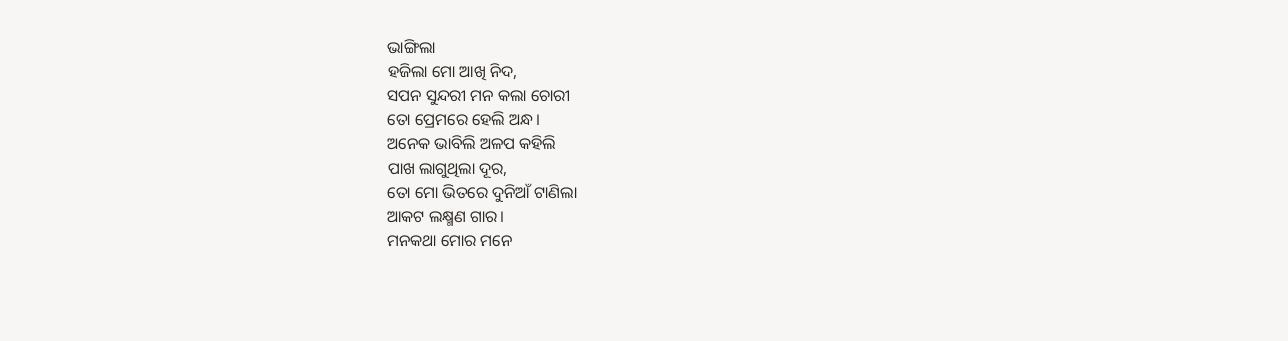ଭାଙ୍ଗିଲା
ହଜିଲା ମୋ ଆଖି ନିଦ,
ସପନ ସୁନ୍ଦରୀ ମନ କଲା ଚୋରୀ
ତୋ ପ୍ରେମରେ ହେଲି ଅନ୍ଧ।
ଅନେକ ଭାବିଲି ଅଳପ କହିଲି
ପାଖ ଲାଗୁଥିଲା ଦୂର,
ତୋ ମୋ ଭିତରେ ଦୁନିଆଁ ଟାଣିଲା
ଆକଟ ଲକ୍ଷ୍ମଣ ଗାର।
ମନକଥା ମୋର ମନେ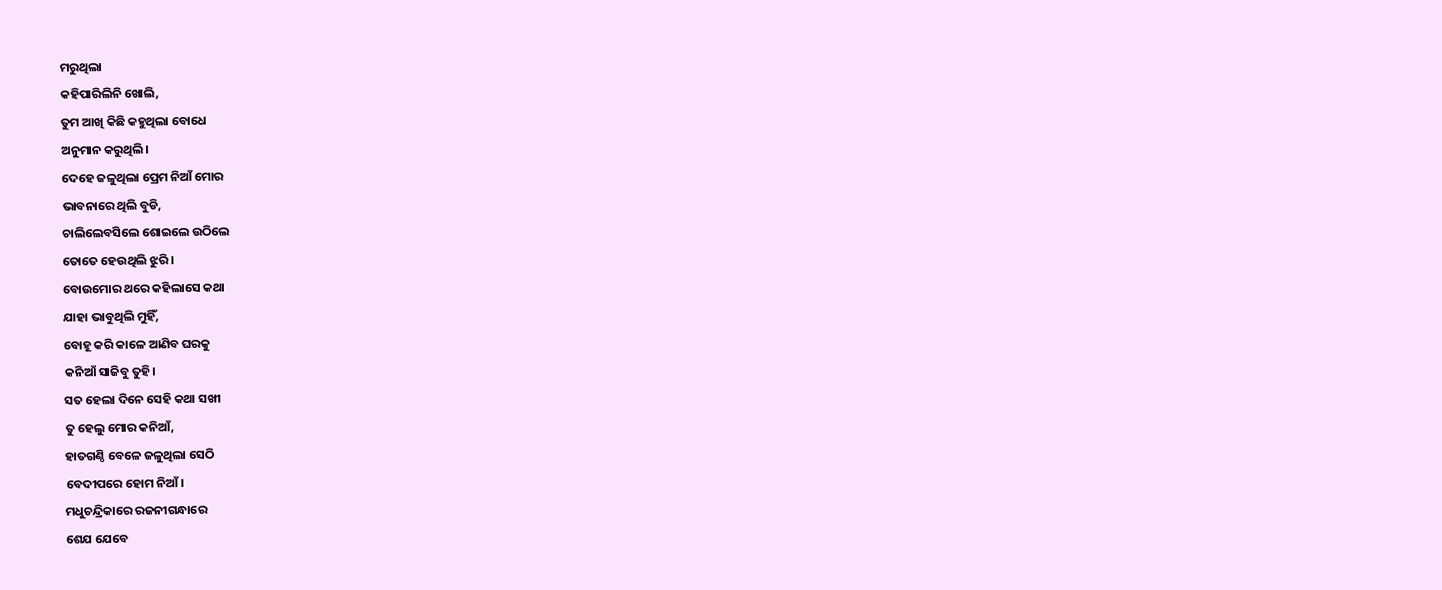ମରୁଥିଲା
କହିପାରିଲିନି ଖୋଲି,
ତୁମ ଆଖି କିଛି କହୁଥିଲା ବୋଧେ
ଅନୁମାନ କରୁଥିଲି।
ଦେହେ ଜଳୁଥିଲା ପ୍ରେମ ନିଆଁ ମୋର
ଭାବନାରେ ଥିଲି ବୁଡି,
ଚାଲିଲେବସିଲେ ଶୋଇଲେ ଉଠିଲେ
ତୋତେ ହେଉଥିଲି ଝୁରି।
ବୋଉମୋର ଥରେ କହିଲାସେ କଥା
ଯାହା ଭାବୁଥିଲି ମୁହିଁ,
ବୋହୂ କରି କାଳେ ଆଣିବ ଘରକୁ
କନିଆଁ ସାଜିବୁ ତୁହି।
ସତ ହେଲା ଦିନେ ସେହି କଥା ସଖୀ
ତୁ ହେଲୁ ମୋର କନିଆଁ,
ହାତଗଣ୍ଠି ବେଳେ ଜଳୁଥିଲା ସେଠି
ବେଦୀପରେ ହୋମ ନିଆଁ।
ମଧୁଚନ୍ଦ୍ରିକାରେ ରଜନୀଗନ୍ଧାରେ
ଶେଯ ଯେବେ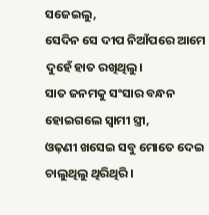ସଜେଇଲୁ,
ସେଦିନ ସେ ଦୀପ ନିଆଁପରେ ଆମେ
ଦୁହେଁ ହାତ ରଖିଥିଲୁ।
ସାତ ଜନମକୁ ସଂସାର ବନ୍ଧନ
ହୋଇଗଲେ ସ୍ଵାମୀ ସ୍ତ୍ରୀ,
ଓଢ଼ଣୀ ଖସେଇ ସବୁ ମୋତେ ଦେଇ
ଚାଲୁଥିଲୁ ଥିରିଥିରି।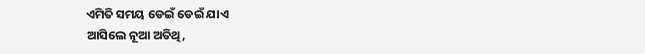ଏମିତି ସମୟ ଡେଇଁ ଡେଇଁ ଯାଏ
ଆସିଲେ ନୂଆ ଅତିଥି,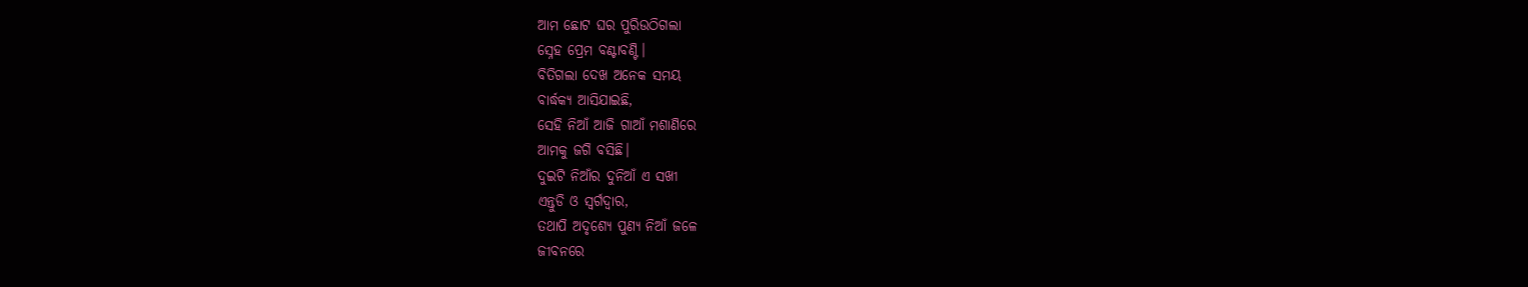ଆମ ଛୋଟ ଘର ପୁରିଉଠିଗଲା
ସ୍ନେହ ପ୍ରେମ ବଣ୍ଟାବଣ୍ଟି।
ବିତିଗଲା ଦେଖ ଅନେକ ସମୟ
ବାର୍ଦ୍ଧକ୍ୟ ଆସିଯାଇଛି,
ସେହି ନିଆଁ ଆଜି ଗାଆଁ ମଶାଣିରେ
ଆମକୁ ଜଗି ବସିଛି।
ଦୁଇଟି ନିଆଁର ଦୁନିଆଁ ଏ ସଖୀ
ଏନ୍ତୁଡି ଓ ସ୍ଵର୍ଗଦ୍ଵାର,
ତଥାପି ଅଦୃଶ୍ଯେ ପୁଣ୍ୟ ନିଆଁ ଜଳେ
ଜୀବନରେ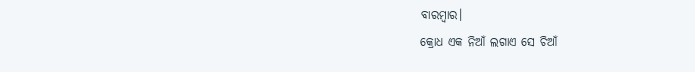ବାରମ୍ବାର।
କ୍ରୋଧ ଏକ ନିଆଁ ଲଗାଏ ସେ ଚିଆଁ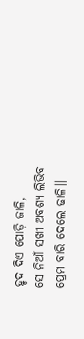ହୃଦ ଦିଏ ପୋଡ଼ି ଜାଳି,
ସେ ନିଆଁ ସଖୀ ଅବଶ୍ୟ ଲିଭିବ
ପ୍ରେମ ବାରି ଦେଲେ ଢାଳି।।